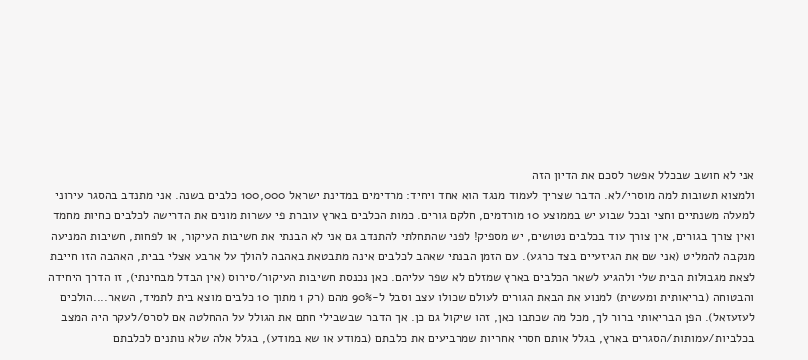אני לא חושב שבכלל אפשר לסכם את הדיון הזה
ולמצוא תשובות למה מוסרי/לא. הדבר שצריך לעמוד מנגד הוא אחד ויחיד: מרדימים במדינת ישראל 100,000 כלבים בשנה. אני מתנדב בהסגר עירוני למעלה משנתיים וחצי ובכל שבוע יש בממוצע 10 מורדמים, חלקם גורים. כמות הכלבים בארץ עוברת פי עשרות מונים את הדרישה לכלבים כחיות מחמד ואין צורך בגורים, אין צורך עוד בכלבים נטושים, יש מספיק! לפני שהתחלתי להתנדב גם אני לא הבנתי את חשיבות העיקור, או לפחות, חשיבות המניעה מנקבה להמליט (אני שם את הגיזעיים בצד כרגע). עם הזמן הבנתי שאהב לכלבים אינה מתבטאת באהבה להולך על ארבע אצלי בבית, האהבה הזו חייבת לצאת מגבולות הבית שלי ולהגיע לשאר הכלבים בארץ שמזלם לא שפר עליהם. כאן נכנסת חשיבות העיקור/סירוס (אין הבדל מבחינתי), זו הדרך היחידה והבטוחה (בריאותית ומעשית) למנוע את הבאת הגורים לעולם שכולו עצב וסבל ל-90% מהם (רק 1 מתוך 10 כלבים מוצא בית לתמיד, השאר....הולכים לעזעזאל). הפן הבריאותי ברור לך, מכל מה שכתבו כאן, זהו שיקול גם כן. אך הדבר שבשבילי חתם את הגולל על ההחלטה אם לסרס/לעקר היה המצב בכלביות/עמותות/הסגרים בארץ, בגלל אותם חסרי אחריות שמרביעים את כלבתם (במודע או שא במודע), בגלל אלה שלא נותנים לכלבתם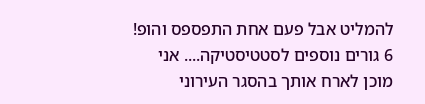להמליט אבל פעם אחת התפספס והופ! 6 גורים נוספים לסטטיסטיקה.... אני מוכן לארח אותך בהסגר העירוני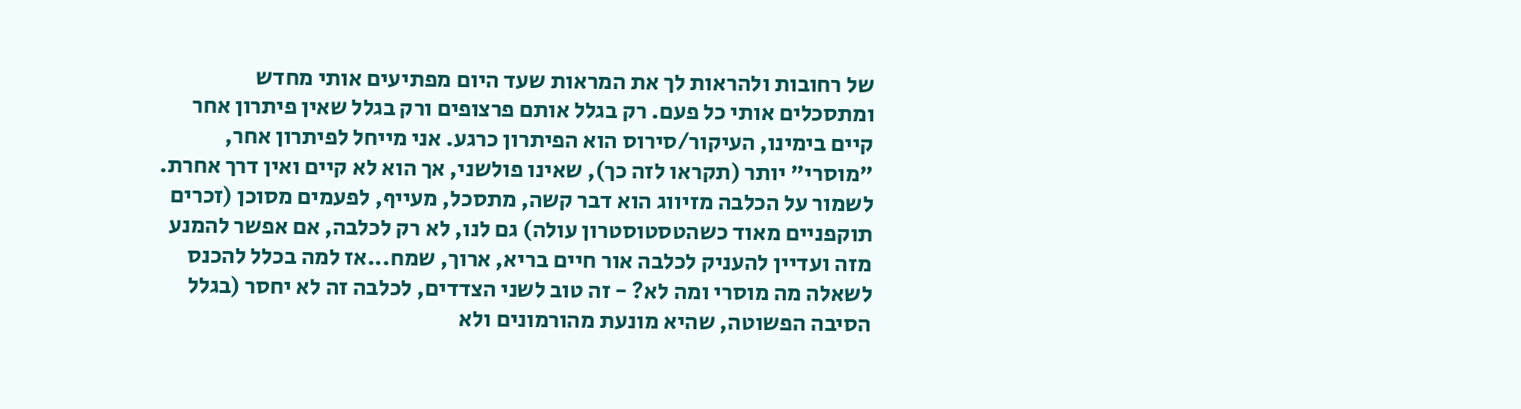של רחובות ולהראות לך את המראות שעד היום מפתיעים אותי מחדש ומתסכלים אותי כל פעם. רק בגלל אותם פרצופים ורק בגלל שאין פיתרון אחר קיים בימינו, העיקור/סירוס הוא הפיתרון כרגע. אני מייחל לפיתרון אחר, "מוסרי" יותר (תקראו לזה כך), שאינו פולשני, אך הוא לא קיים ואין דרך אחרת. לשמור על הכלבה מזיווג הוא דבר קשה, מתסכל, מעייף, לפעמים מסוכן (זכרים תוקפניים מאוד כשהטסטוסטרון עולה) גם לנו, לא רק לכלבה, אם אפשר להמנע מזה ועדיין להעניק לכלבה אור חיים בריא, ארוך, שמח...אז למה בכלל להכנס לשאלה מה מוסרי ומה לא? - זה טוב לשני הצדדים, לכלבה זה לא יחסר (בגלל הסיבה הפשוטה, שהיא מונעת מהורמונים ולא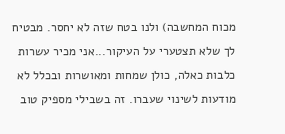מכוח המחשבה) ולנו בטח שזה לא יחסר. מבטיח לך שלא תצטערי על העיקור...אני מכיר עשרות כלבות כאלה, כולן שמחות ומאושרות ובכלל לא מודעות לשינוי שעברו. זה בשבילי מספיק טוב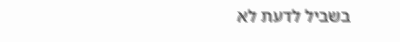בשביל לדעת לא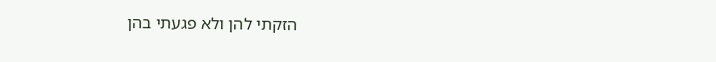הזקתי להן ולא פגעתי בהן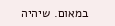במאום. שיהיה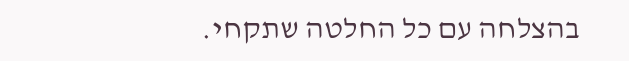בהצלחה עם כל החלטה שתקחי.